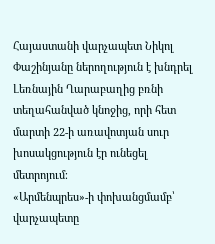Հայաստանի վարչապետ Նիկոլ Փաշինյանը ներողություն է խնդրել Լեռնային Ղարաբաղից բռնի տեղահանված կնոջից, որի հետ մարտի 22-ի առավոտյան սուր խոսակցություն էր ունեցել մետրոյում։
«Արմենպրես»-ի փոխանցմամբ՝ վարչապետը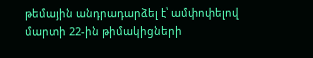թեմային անդրադարձել է՝ ամփոփելով մարտի 22-ին թիմակիցների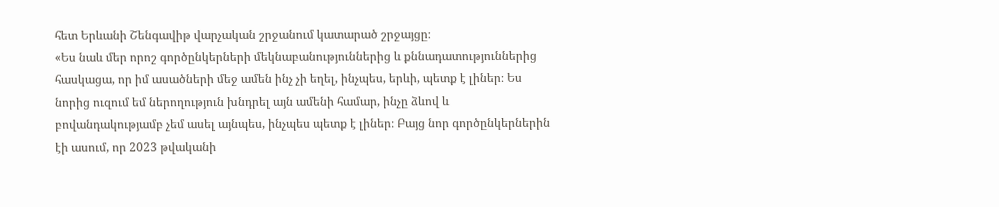հետ Երևանի Շենգավիթ վարչական շրջանում կատարած շրջայցը։
«Ես նաև մեր որոշ գործընկերների մեկնաբանություններից և քննադատություններից հասկացա, որ իմ ասածների մեջ ամեն ինչ չի եղել, ինչպես, երևի, պետք է լիներ։ Ես նորից ուզում եմ ներողություն խնդրել այն ամենի համար, ինչը ձևով և բովանդակությամբ չեմ ասել այնպես, ինչպես պետք է լիներ։ Բայց նոր գործընկերներին էի ասում, որ 2023 թվականի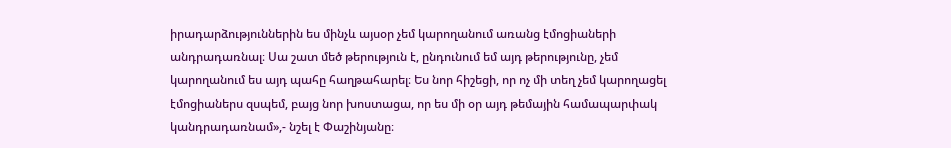իրադարձություններին ես մինչև այսօր չեմ կարողանում առանց էմոցիաների անդրադառնալ։ Սա շատ մեծ թերություն է, ընդունում եմ այդ թերությունը, չեմ կարողանում ես այդ պահը հաղթահարել։ Ես նոր հիշեցի, որ ոչ մի տեղ չեմ կարողացել էմոցիաներս զսպեմ, բայց նոր խոստացա, որ ես մի օր այդ թեմային համապարփակ կանդրադառնամ»,- նշել է Փաշինյանը։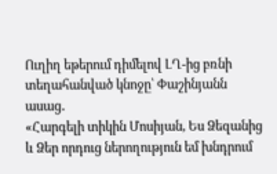Ուղիղ եթերում դիմելով ԼՂ-ից բռնի տեղահանված կնոջը՝ Փաշինյանն ասաց․
«Հարգելի տիկին Մոսիյան, Ես Ձեզանից և Ձեր որդուց ներողություն եմ խնդրում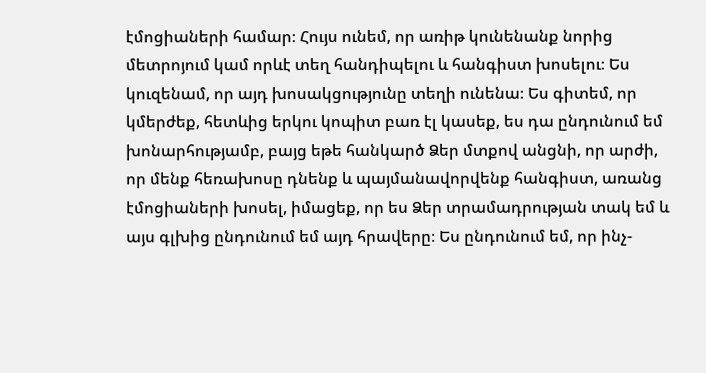էմոցիաների համար։ Հույս ունեմ, որ առիթ կունենանք նորից մետրոյում կամ որևէ տեղ հանդիպելու և հանգիստ խոսելու։ Ես կուզենամ, որ այդ խոսակցությունը տեղի ունենա։ Ես գիտեմ, որ կմերժեք, հետևից երկու կոպիտ բառ էլ կասեք, ես դա ընդունում եմ խոնարհությամբ, բայց եթե հանկարծ Ձեր մտքով անցնի, որ արժի, որ մենք հեռախոսը դնենք և պայմանավորվենք հանգիստ, առանց էմոցիաների խոսել, իմացեք, որ ես Ձեր տրամադրության տակ եմ և այս գլխից ընդունում եմ այդ հրավերը։ Ես ընդունում եմ, որ ինչ-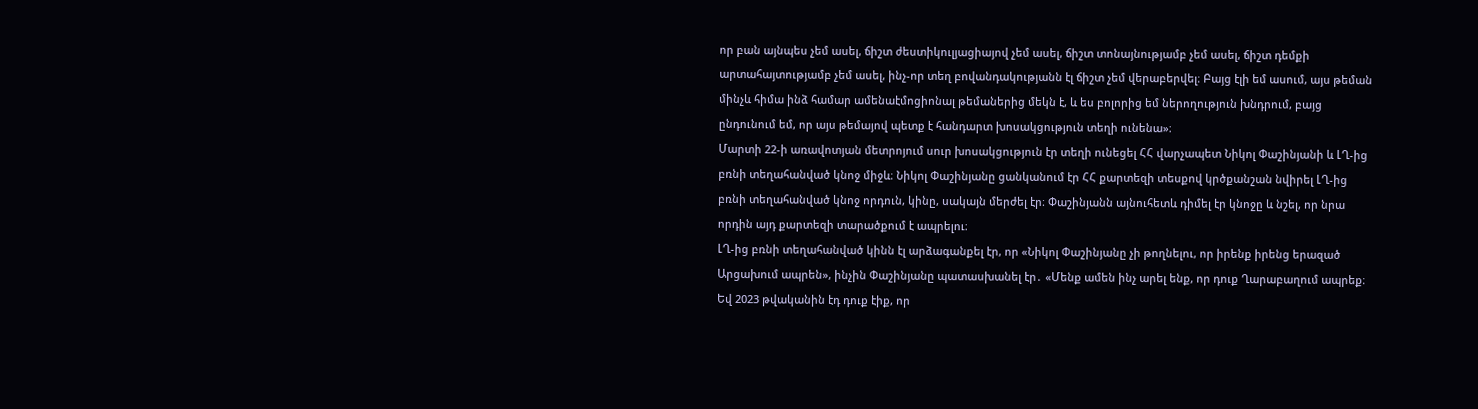որ բան այնպես չեմ ասել, ճիշտ ժեստիկուլյացիայով չեմ ասել, ճիշտ տոնայնությամբ չեմ ասել, ճիշտ դեմքի արտահայտությամբ չեմ ասել, ինչ-որ տեղ բովանդակությանն էլ ճիշտ չեմ վերաբերվել։ Բայց էլի եմ ասում, այս թեման մինչև հիմա ինձ համար ամենաէմոցիոնալ թեմաներից մեկն է, և ես բոլորից եմ ներողություն խնդրում, բայց ընդունում եմ, որ այս թեմայով պետք է հանդարտ խոսակցություն տեղի ունենա»։
Մարտի 22-ի առավոտյան մետրոյում սուր խոսակցություն էր տեղի ունեցել ՀՀ վարչապետ Նիկոլ Փաշինյանի և ԼՂ-ից բռնի տեղահանված կնոջ միջև։ Նիկոլ Փաշինյանը ցանկանում էր ՀՀ քարտեզի տեսքով կրծքանշան նվիրել ԼՂ-ից բռնի տեղահանված կնոջ որդուն, կինը, սակայն մերժել էր։ Փաշինյանն այնուհետև դիմել էր կնոջը և նշել, որ նրա որդին այդ քարտեզի տարածքում է ապրելու։
ԼՂ-ից բռնի տեղահանված կինն էլ արձագանքել էր, որ «Նիկոլ Փաշինյանը չի թողնելու, որ իրենք իրենց երազած Արցախում ապրեն», ինչին Փաշինյանը պատասխանել էր․ «Մենք ամեն ինչ արել ենք, որ դուք Ղարաբաղում ապրեք։ Եվ 2023 թվականին էդ դուք էիք, որ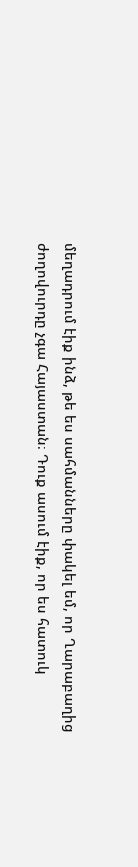մեղադրում էիք ինձ, թե ես սահմանները փակել եմ, որ Ղարաբաղից ժողովուրդը չգա Հայաստան։ Դուք ասում էիք, որ ես հատուկ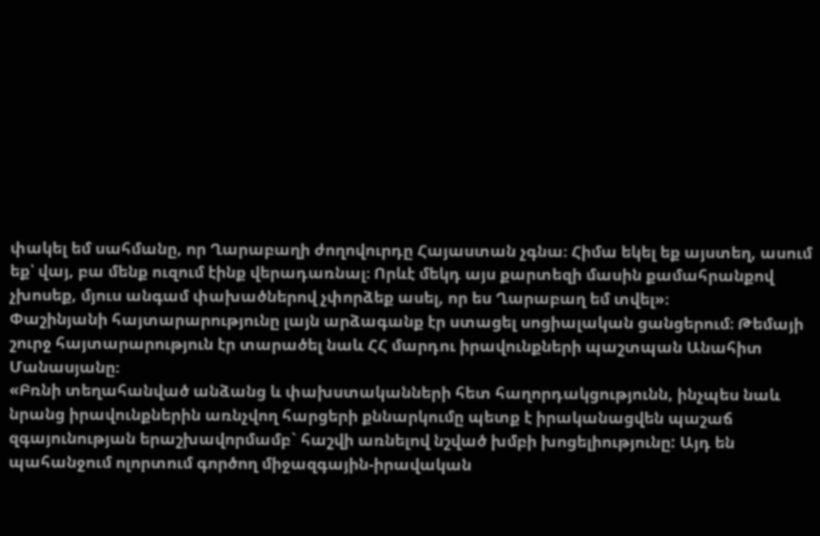փակել եմ սահմանը, որ Ղարաբաղի ժողովուրդը Հայաստան չգնա։ Հիմա եկել եք այստեղ, ասում եք՝ վայ, բա մենք ուզում էինք վերադառնալ։ Որևէ մեկդ այս քարտեզի մասին քամահրանքով չխոսեք, մյուս անգամ փախածներով չփորձեք ասել, որ ես Ղարաբաղ եմ տվել»։
Փաշինյանի հայտարարությունը լայն արձագանք էր ստացել սոցիալական ցանցերում։ Թեմայի շուրջ հայտարարություն էր տարածել նաև ՀՀ մարդու իրավունքների պաշտպան Անահիտ Մանասյանը։
«Բռնի տեղահանված անձանց և փախստականների հետ հաղորդակցությունն, ինչպես նաև նրանց իրավունքներին առնչվող հարցերի քննարկումը պետք է իրականացվեն պաշաճ զգայունության երաշխավորմամբ` հաշվի առնելով նշված խմբի խոցելիությունը: Այդ են պահանջում ոլորտում գործող միջազգային-իրավական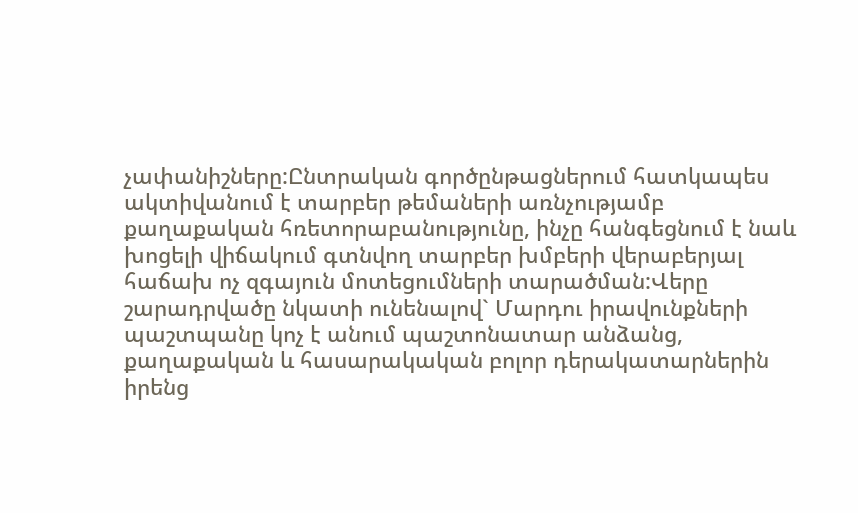չափանիշները:Ընտրական գործընթացներում հատկապես ակտիվանում է տարբեր թեմաների առնչությամբ քաղաքական հռետորաբանությունը, ինչը հանգեցնում է նաև խոցելի վիճակում գտնվող տարբեր խմբերի վերաբերյալ հաճախ ոչ զգայուն մոտեցումների տարածման:Վերը շարադրվածը նկատի ունենալով` Մարդու իրավունքների պաշտպանը կոչ է անում պաշտոնատար անձանց, քաղաքական և հասարակական բոլոր դերակատարներին իրենց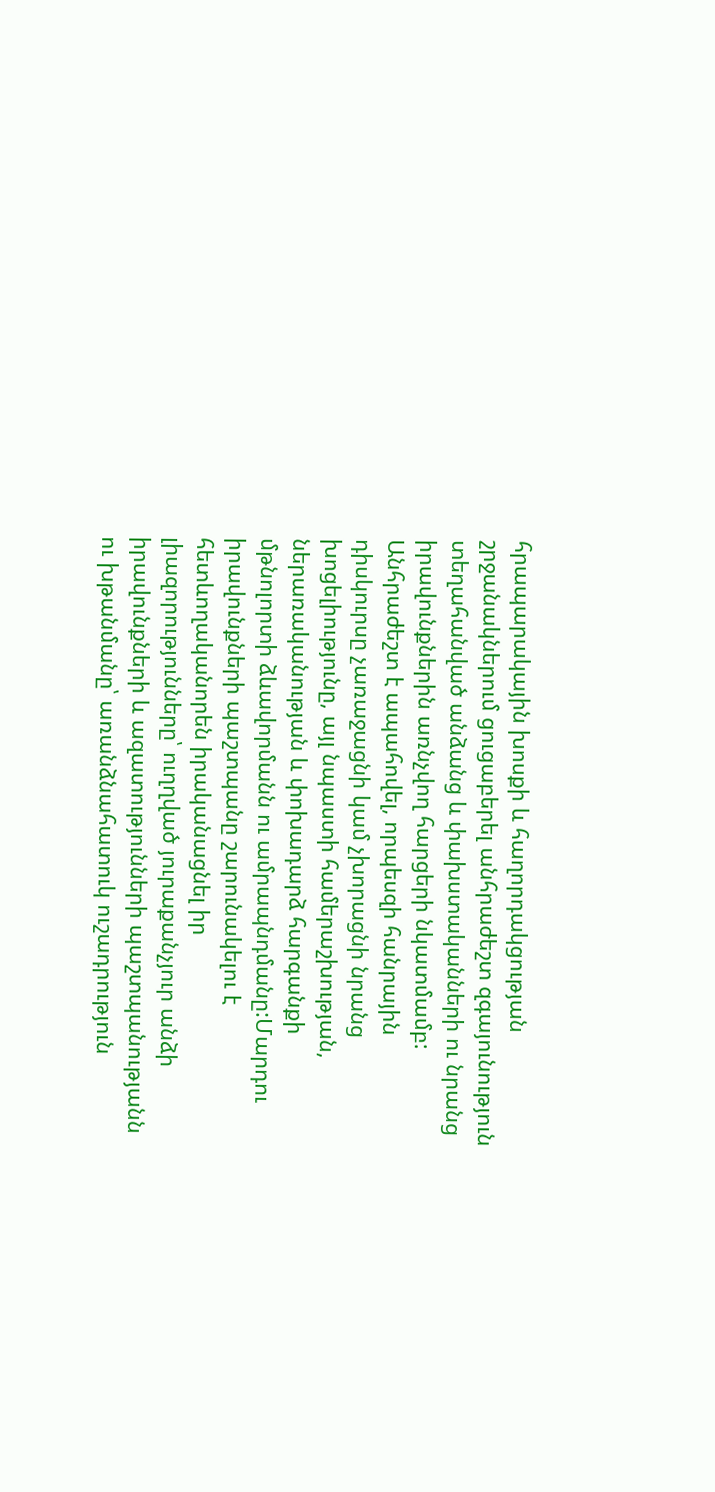հրապարակային խոսքի և հաղորդակցության շրջանակներում ցուցաբերել անհրաժեշտ զգայունություն տեղահանված անձանց և փախստականների ու նրանց իրավունքներին առնչվող հարցերի նկատմամբ: Անհրաժեշտ է ապահովել, որպեսզի հանրային դիսկուրսը չառաջացնի կամ չխորացնի նրանց խոցելիությունը, այլ նպաստի համերաշխության, ներառականության և փոխադարձ հարգանքի մթնոլորտի ձևավորմանն ու ամրապնդմանը:Մարդու իրավունքների պաշտպանը շարունակելու է հետևողականորեն իրականացնել իր լիազորությունները՝ ուղղված յուրաքանչյուր անձի իրավունքների և ազատությունների պաշտպանությանն ու խթանմանը՝ առանձնահատուկ ուշադրություն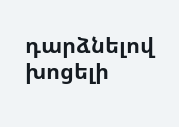դարձնելով խոցելի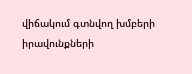վիճակում գտնվող խմբերի իրավունքների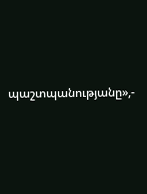պաշտպանությանը»,-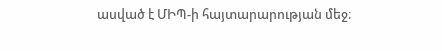ասված է ՄԻՊ-ի հայտարարության մեջ։